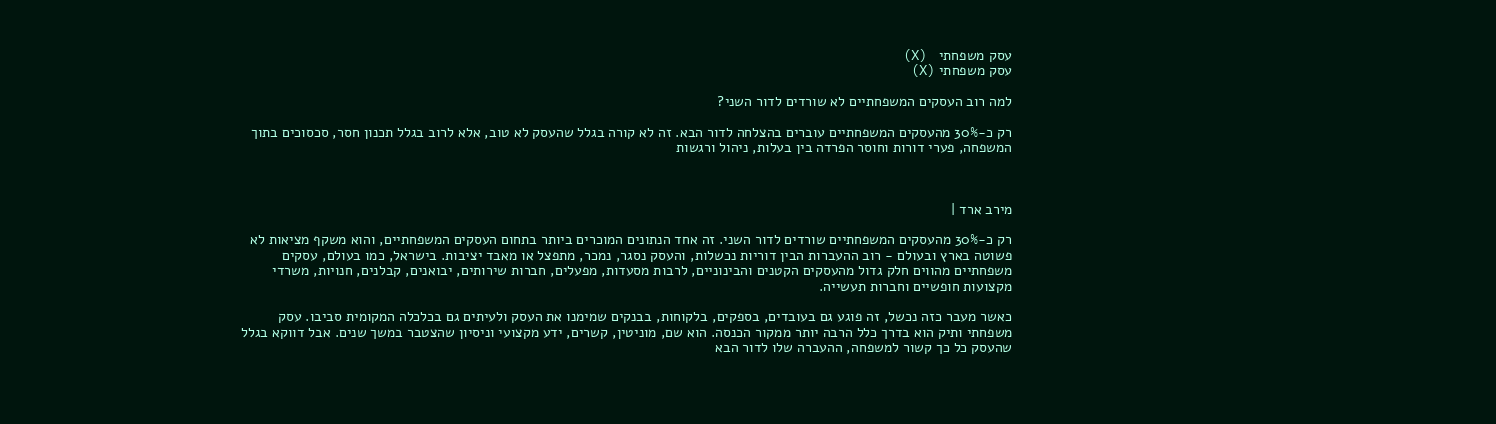עסק משפחתי   (X)
עסק משפחתי (X)

למה רוב העסקים המשפחתיים לא שורדים לדור השני?

רק כ-30% מהעסקים המשפחתיים עוברים בהצלחה לדור הבא. זה לא קורה בגלל שהעסק לא טוב, אלא לרוב בגלל תכנון חסר, סכסוכים בתוך המשפחה, פערי דורות וחוסר הפרדה בין בעלות, ניהול ורגשות



מירב ארד |

רק כ-30% מהעסקים המשפחתיים שורדים לדור השני. זה אחד הנתונים המוכרים ביותר בתחום העסקים המשפחתיים, והוא משקף מציאות לא פשוטה בארץ ובעולם - רוב ההעברות הבין דוריות נכשלות, והעסק נסגר, נמכר, מתפצל או מאבד יציבות. בישראל, כמו בעולם, עסקים משפחתיים מהווים חלק גדול מהעסקים הקטנים והבינוניים, לרבות מסעדות, מפעלים, חברות שירותים, יבואנים, קבלנים, חנויות, משרדי מקצועות חופשיים וחברות תעשייה.

כאשר מעבר כזה נכשל, זה פוגע גם בעובדים, בספקים, בלקוחות, בבנקים שמימנו את העסק ולעיתים גם בכלכלה המקומית סביבו. עסק משפחתי ותיק הוא בדרך כלל הרבה יותר ממקור הכנסה. הוא שם, מוניטין, קשרים, ידע מקצועי וניסיון שהצטבר במשך שנים. אבל דווקא בגלל שהעסק כל כך קשור למשפחה, ההעברה שלו לדור הבא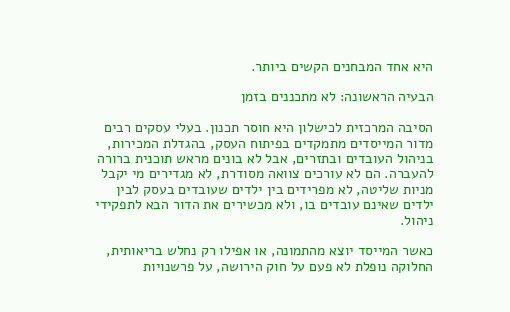היא אחד המבחנים הקשים ביותר.

הבעיה הראשונה: לא מתכננים בזמן

הסיבה המרכזית לכישלון היא חוסר תכנון. בעלי עסקים רבים מדור המייסדים מתמקדים בפיתוח העסק, בהגדלת המכירות, בניהול העובדים ובתזרים, אבל לא בונים מראש תוכנית ברורה להעברה. הם לא עורכים צוואה מסודרת, לא מגדירים מי יקבל מניות שליטה, לא מפרידים בין ילדים שעובדים בעסק לבין ילדים שאינם עובדים בו, ולא מכשירים את הדור הבא לתפקידי ניהול.

כאשר המייסד יוצא מהתמונה, או אפילו רק נחלש בריאותית, החלוקה נופלת לא פעם על חוק הירושה, על פרשנויות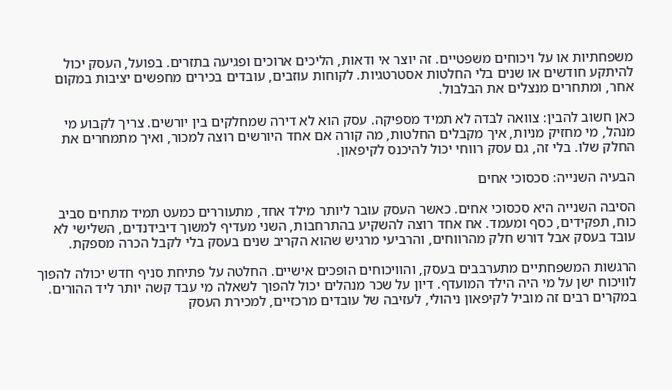משפחתיות או על ויכוחים משפטיים. זה יוצר אי ודאות, הליכים ארוכים ופגיעה בתזרים. בפועל, העסק יכול להיתקע חודשים או שנים בלי החלטות אסטרטגיות. לקוחות עוזבים, עובדים בכירים מחפשים יציבות במקום אחר, ומתחרים מנצלים את הבלבול.

כאן חשוב להבין: צוואה לבדה לא תמיד מספיקה. עסק הוא לא דירה שמחלקים בין יורשים. צריך לקבוע מי מנהל, מי מחזיק מניות, איך מקבלים החלטות, מה קורה אם אחד היורשים רוצה למכור, ואיך מתמחרים את החלק שלו. בלי זה, גם עסק רווחי יכול להיכנס לקיפאון.

הבעיה השנייה: סכסוכי אחים

הסיבה השנייה היא סכסוכי אחים. כאשר העסק עובר ליותר מילד אחד, מתעוררים כמעט תמיד מתחים סביב כוח, תפקידים, כסף ומעמד. אח אחד רוצה להשקיע בהתרחבות, השני מעדיף למשוך דיבידנדים, השלישי לא עובד בעסק אבל דורש חלק מהרווחים, והרביעי מרגיש שהוא הקריב שנים בעסק בלי לקבל הכרה מספקת.

הרגשות המשפחתיים מתערבבים בעסק, והוויכוחים הופכים אישיים. החלטה על פתיחת סניף חדש יכולה להפוך לוויכוח ישן על מי היה הילד המועדף. דיון על שכר מנהלים יכול להפוך לשאלה מי עבד קשה יותר ליד ההורים. במקרים רבים זה מוביל לקיפאון ניהולי, לעזיבה של עובדים מרכזיים, למכירת העסק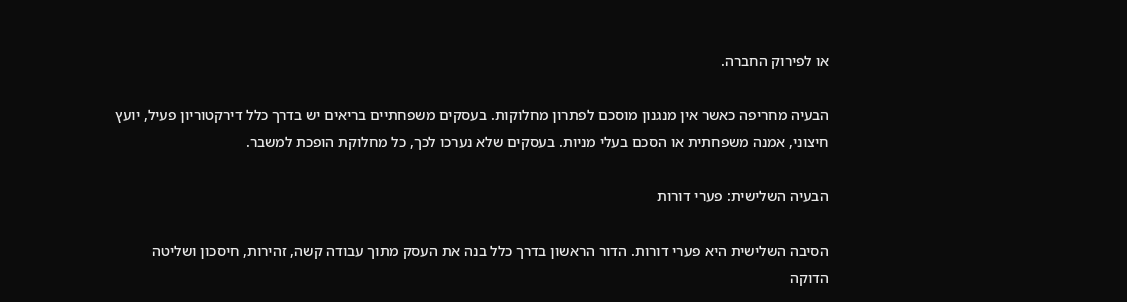או לפירוק החברה.

הבעיה מחריפה כאשר אין מנגנון מוסכם לפתרון מחלוקות. בעסקים משפחתיים בריאים יש בדרך כלל דירקטוריון פעיל, יועץ חיצוני, אמנה משפחתית או הסכם בעלי מניות. בעסקים שלא נערכו לכך, כל מחלוקת הופכת למשבר.

הבעיה השלישית: פערי דורות

הסיבה השלישית היא פערי דורות. הדור הראשון בדרך כלל בנה את העסק מתוך עבודה קשה, זהירות, חיסכון ושליטה הדוקה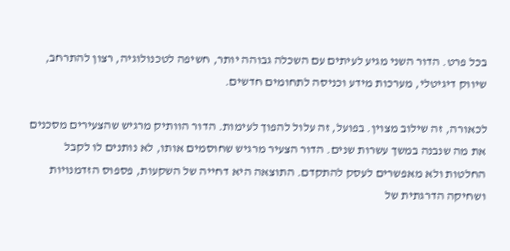בכל פרט. הדור השני מגיע לעיתים עם השכלה גבוהה יותר, חשיפה לטכנולוגיה, רצון להתרחב, שיווק דיגיטלי, מערכות מידע וכניסה לתחומים חדשים.

לכאורה, זה שילוב מצוין. בפועל, זה עלול להפוך לעימות. הדור הוותיק מרגיש שהצעירים מסכנים את מה שנבנה במשך עשרות שנים. הדור הצעיר מרגיש שחוסמים אותו, לא נותנים לו לקבל החלטות ולא מאפשרים לעסק להתקדם. התוצאה היא דחייה של השקעות, פספוס הזדמנויות ושחיקה הדרגתית של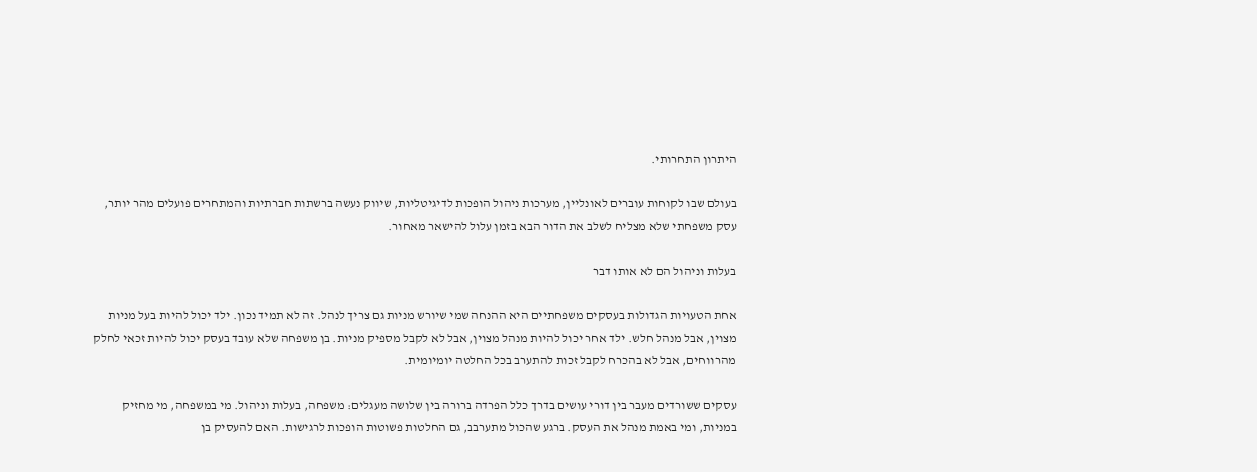היתרון התחרותי.

בעולם שבו לקוחות עוברים לאונליין, מערכות ניהול הופכות לדיגיטליות, שיווק נעשה ברשתות חברתיות והמתחרים פועלים מהר יותר, עסק משפחתי שלא מצליח לשלב את הדור הבא בזמן עלול להישאר מאחור.

בעלות וניהול הם לא אותו דבר

אחת הטעויות הגדולות בעסקים משפחתיים היא ההנחה שמי שיורש מניות גם צריך לנהל. זה לא תמיד נכון. ילד יכול להיות בעל מניות מצוין, אבל מנהל חלש. ילד אחר יכול להיות מנהל מצוין, אבל לא לקבל מספיק מניות. בן משפחה שלא עובד בעסק יכול להיות זכאי לחלק מהרווחים, אבל לא בהכרח לקבל זכות להתערב בכל החלטה יומיומית.

עסקים ששורדים מעבר בין דורי עושים בדרך כלל הפרדה ברורה בין שלושה מעגלים: משפחה, בעלות וניהול. מי במשפחה, מי מחזיק במניות, ומי באמת מנהל את העסק. ברגע שהכול מתערבב, גם החלטות פשוטות הופכות לרגישות. האם להעסיק בן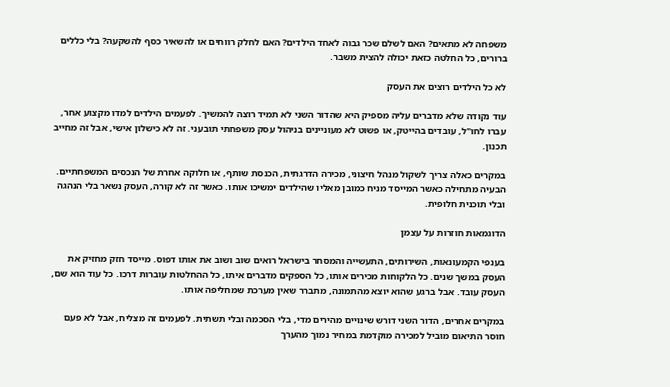משפחה לא מתאים? האם לשלם שכר גבוה לאחד הילדים? האם לחלק רווחים או להשאיר כסף להשקעה? בלי כללים ברורים, כל החלטה כזאת יכולה להצית משבר.

לא כל הילדים רוצים את העסק

עוד נקודה שלא מדברים עליה מספיק היא שהדור השני לא תמיד רוצה להמשיך. לפעמים הילדים למדו מקצוע אחר, עברו לחו"ל, עובדים בהייטק, או פשוט לא מעוניינים בניהול עסק משפחתי תובעני. זה לא כישלון אישי, אבל זה מחייב תכנון.

במקרים כאלה צריך לשקול מנהל חיצוני, מכירה הדרגתית, הכנסת שותף, או חלוקה אחרת של הנכסים המשפחתיים. הבעיה מתחילה כאשר המייסד מניח כמובן מאליו שהילדים ימשיכו אותו. כאשר זה לא קורה, העסק נשאר בלי הנהגה ובלי תוכנית חלופית.

הדוגמאות חוזרות על עצמן

בענפי הקמעונאות, השירותים, התעשייה והמסחר בישראל רואים שוב ושוב את אותו דפוס. מייסד חזק מחזיק את העסק במשך שנים. כל הלקוחות מכירים אותו, כל הספקים מדברים איתו, כל ההחלטות עוברות דרכו. כל עוד הוא שם, העסק עובד. אבל ברגע שהוא יוצא מהתמונה, מתברר שאין מערכת שמחליפה אותו.

במקרים אחרים, הדור השני דורש שינויים מהירים מדי, בלי הסכמה ובלי תשתית. לפעמים זה מצליח, אבל לא פעם חוסר התיאום מוביל למכירה מוקדמת במחיר נמוך מהערך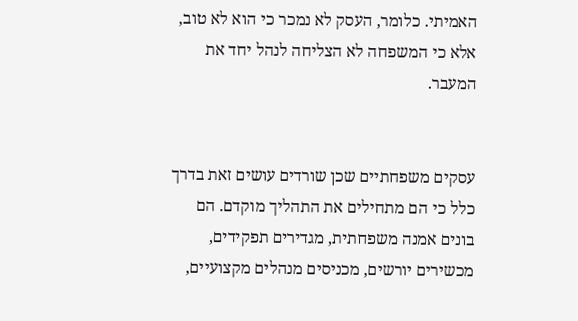האמיתי. כלומר, העסק לא נמכר כי הוא לא טוב, אלא כי המשפחה לא הצליחה לנהל יחד את המעבר.


עסקים משפחתיים שכן שורדים עושים זאת בדרך כלל כי הם מתחילים את התהליך מוקדם. הם בונים אמנה משפחתית, מגדירים תפקידים, מכשירים יורשים, מכניסים מנהלים מקצועיים,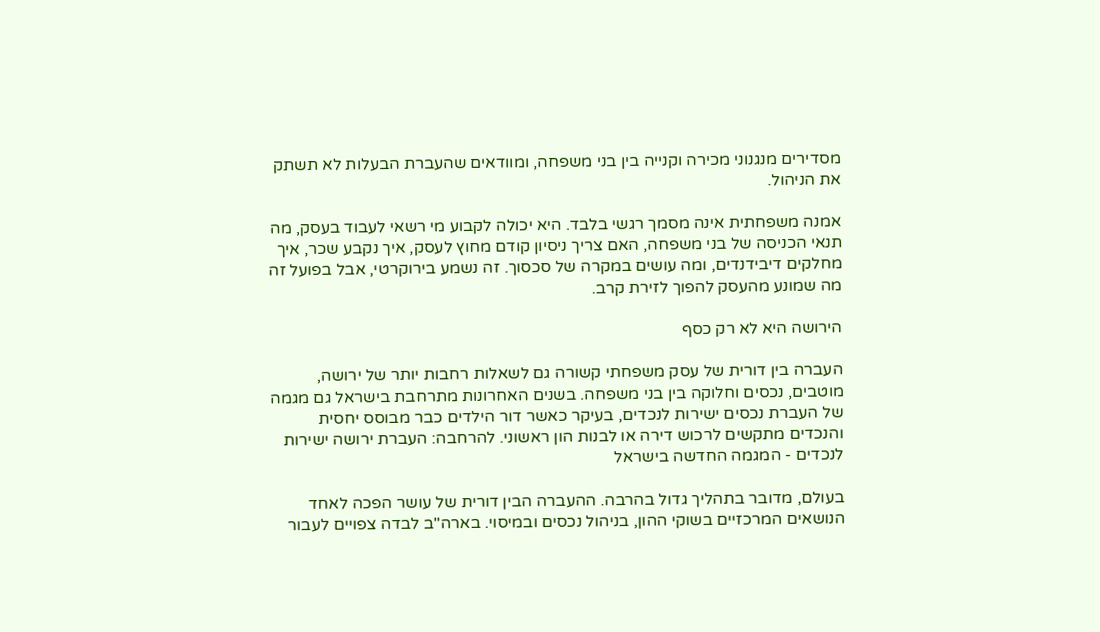מסדירים מנגנוני מכירה וקנייה בין בני משפחה, ומוודאים שהעברת הבעלות לא תשתק את הניהול.

אמנה משפחתית אינה מסמך רגשי בלבד. היא יכולה לקבוע מי רשאי לעבוד בעסק, מה תנאי הכניסה של בני משפחה, האם צריך ניסיון קודם מחוץ לעסק, איך נקבע שכר, איך מחלקים דיבידנדים, ומה עושים במקרה של סכסוך. זה נשמע בירוקרטי, אבל בפועל זה מה שמונע מהעסק להפוך לזירת קרב.

הירושה היא לא רק כסף

העברה בין דורית של עסק משפחתי קשורה גם לשאלות רחבות יותר של ירושה, מוטבים, נכסים וחלוקה בין בני משפחה. בשנים האחרונות מתרחבת בישראל גם מגמה של העברת נכסים ישירות לנכדים, בעיקר כאשר דור הילדים כבר מבוסס יחסית והנכדים מתקשים לרכוש דירה או לבנות הון ראשוני. להרחבה: העברת ירושה ישירות לנכדים - המגמה החדשה בישראל

בעולם, מדובר בתהליך גדול בהרבה. ההעברה הבין דורית של עושר הפכה לאחד הנושאים המרכזיים בשוקי ההון, בניהול נכסים ובמיסוי. בארה"ב לבדה צפויים לעבור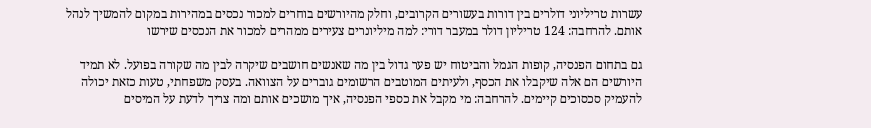עשרות טריליוני דולרים בין דורות בעשורים הקרובים, וחלק מהיורשים בוחרים למכור נכסים במהירות במקום להמשיך לנהל אותם. להרחבה: 124 טריליון דולר במעבר דורי: למה מיליונרים צעירים ממהרים למכור את הנכסים שירשו

גם בתחום הפנסיה, קופות הגמל והביטוח יש פער גדול בין מה שאנשים חושבים שיקרה לבין מה שקורה בפועל. לא תמיד היורשים הם אלה שיקבלו את הכסף, ולעיתים המוטבים הרשומים גוברים על הצוואה. בעסק משפחתי, טעות כזאת יכולה להעמיק סכסוכים קיימים. להרחבה: מי מקבל את כספי הפנסיה, איך מושכים אותם ומה צריך לדעת על המיסים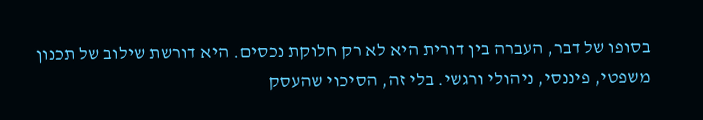בסופו של דבר, העברה בין דורית היא לא רק חלוקת נכסים. היא דורשת שילוב של תכנון משפטי, פיננסי, ניהולי ורגשי. בלי זה, הסיכוי שהעסק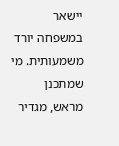יישאר במשפחה יורד משמעותית. מי שמתכנן מראש, מגדיר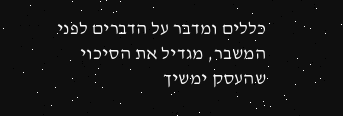כללים ומדבר על הדברים לפני המשבר, מגדיל את הסיכוי שהעסק ימשיך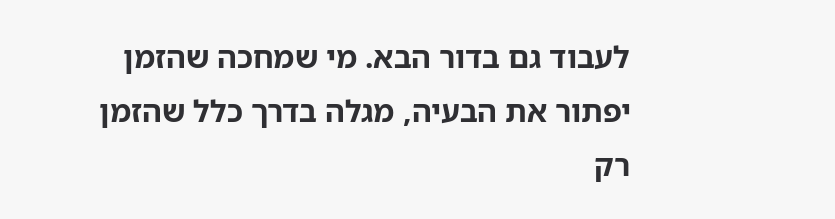לעבוד גם בדור הבא. מי שמחכה שהזמן יפתור את הבעיה, מגלה בדרך כלל שהזמן רק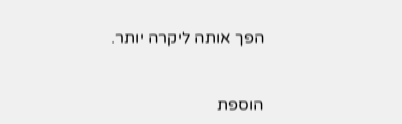הפך אותה ליקרה יותר.


הוספת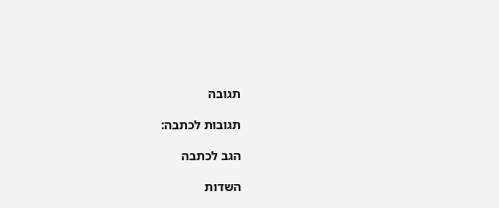תגובה

תגובות לכתבה:

הגב לכתבה

השדות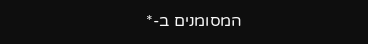המסומנים ב-*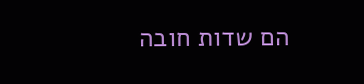הם שדות חובה